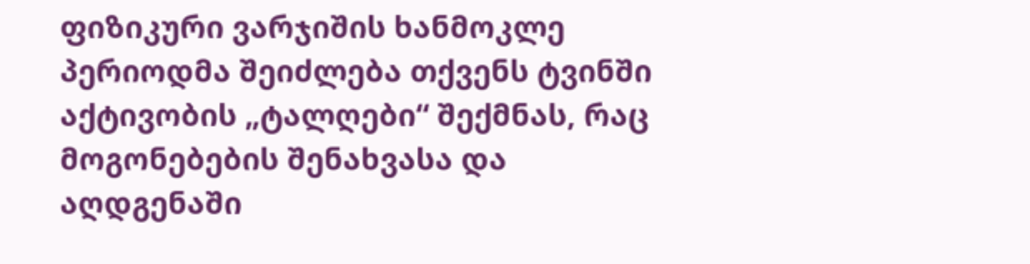ფიზიკური ვარჯიშის ხანმოკლე პერიოდმა შეიძლება თქვენს ტვინში აქტივობის „ტალღები“ შექმნას, რაც მოგონებების შენახვასა და აღდგენაში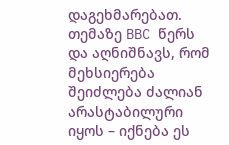დაგეხმარებათ. თემაზე BBC წერს და აღნიშნავს, რომ მეხსიერება შეიძლება ძალიან არასტაბილური იყოს – იქნება ეს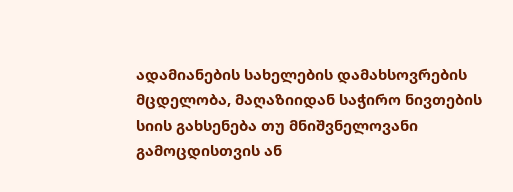ადამიანების სახელების დამახსოვრების მცდელობა, მაღაზიიდან საჭირო ნივთების სიის გახსენება თუ მნიშვნელოვანი გამოცდისთვის ან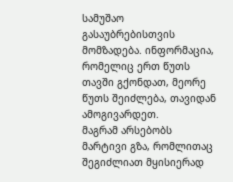სამუშაო გასაუბრებისთვის მომზადება. ინფორმაცია, რომელიც ერთ წუთს თავში გქონდათ, მეორე წუთს შეიძლება, თავიდან ამოგივარდეთ.
მაგრამ არსებობს მარტივი გზა, რომლითაც შეგიძლიათ მყისიერად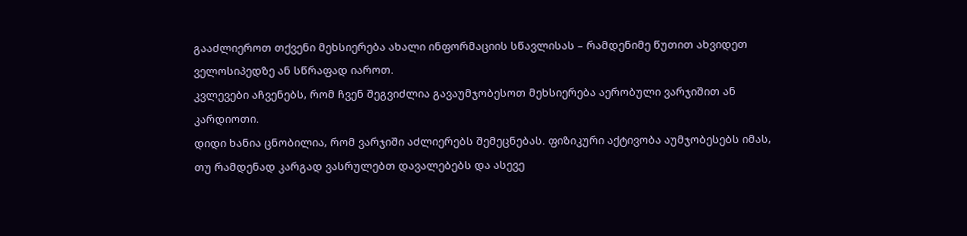გააძლიეროთ თქვენი მეხსიერება ახალი ინფორმაციის სწავლისას – რამდენიმე წუთით ახვიდეთ ველოსიპედზე ან სწრაფად იაროთ.
კვლევები აჩვენებს, რომ ჩვენ შეგვიძლია გავაუმჯობესოთ მეხსიერება აერობული ვარჯიშით ან კარდიოთი.
დიდი ხანია ცნობილია, რომ ვარჯიში აძლიერებს შემეცნებას. ფიზიკური აქტივობა აუმჯობესებს იმას, თუ რამდენად კარგად ვასრულებთ დავალებებს და ასევე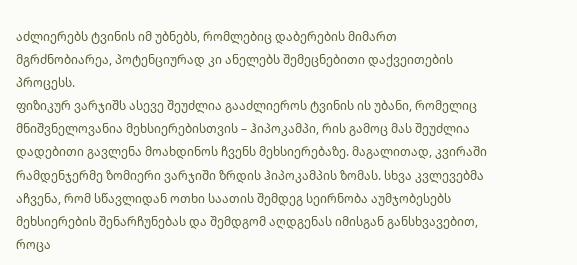აძლიერებს ტვინის იმ უბნებს, რომლებიც დაბერების მიმართ მგრძნობიარეა, პოტენციურად კი ანელებს შემეცნებითი დაქვეითების პროცესს.
ფიზიკურ ვარჯიშს ასევე შეუძლია გააძლიეროს ტვინის ის უბანი, რომელიც მნიშვნელოვანია მეხსიერებისთვის – ჰიპოკამპი, რის გამოც მას შეუძლია დადებითი გავლენა მოახდინოს ჩვენს მეხსიერებაზე. მაგალითად, კვირაში რამდენჯერმე ზომიერი ვარჯიში ზრდის ჰიპოკამპის ზომას. სხვა კვლევებმა აჩვენა, რომ სწავლიდან ოთხი საათის შემდეგ სეირნობა აუმჯობესებს მეხსიერების შენარჩუნებას და შემდგომ აღდგენას იმისგან განსხვავებით, როცა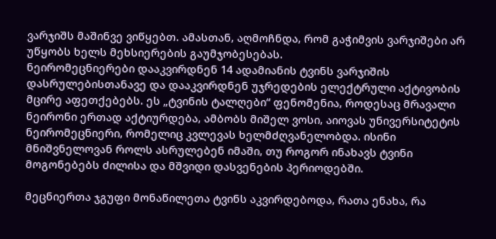ვარჯიშს მაშინვე ვიწყებთ. ამასთან, აღმოჩნდა, რომ გაჭიმვის ვარჯიშები არ უწყობს ხელს მეხსიერების გაუმჯობესებას.
ნეირომეცნიერები დააკვირდნენ 14 ადამიანის ტვინს ვარჯიშის დასრულებისთანავე და დააკვირდნენ უჯრედების ელექტრული აქტივობის მცირე აფეთქებებს. ეს „ტვინის ტალღები“ ფენომენია, როდესაც მრავალი ნეირონი ერთად აქტიურდება, ამბობს მიშელ ვოსი, აიოვას უნივერსიტეტის ნეირომეცნიერი, რომელიც კვლევას ხელმძღვანელობდა. ისინი მნიშვნელოვან როლს ასრულებენ იმაში, თუ როგორ ინახავს ტვინი მოგონებებს ძილისა და მშვიდი დასვენების პერიოდებში.

მეცნიერთა ჯგუფი მონაწილეთა ტვინს აკვირდებოდა, რათა ენახა, რა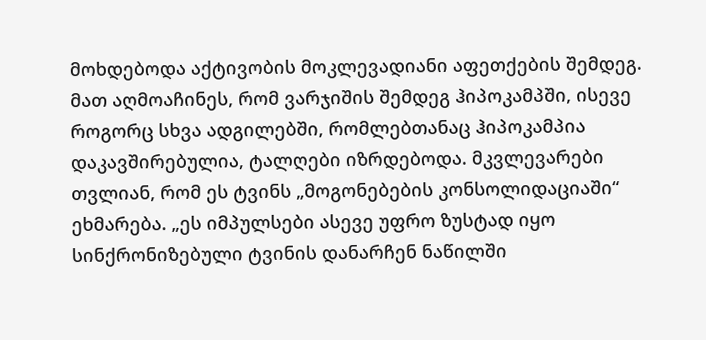მოხდებოდა აქტივობის მოკლევადიანი აფეთქების შემდეგ. მათ აღმოაჩინეს, რომ ვარჯიშის შემდეგ ჰიპოკამპში, ისევე როგორც სხვა ადგილებში, რომლებთანაც ჰიპოკამპია დაკავშირებულია, ტალღები იზრდებოდა. მკვლევარები თვლიან, რომ ეს ტვინს „მოგონებების კონსოლიდაციაში“ ეხმარება. „ეს იმპულსები ასევე უფრო ზუსტად იყო სინქრონიზებული ტვინის დანარჩენ ნაწილში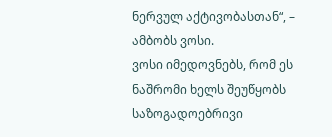ნერვულ აქტივობასთან“, – ამბობს ვოსი.
ვოსი იმედოვნებს, რომ ეს ნაშრომი ხელს შეუწყობს საზოგადოებრივი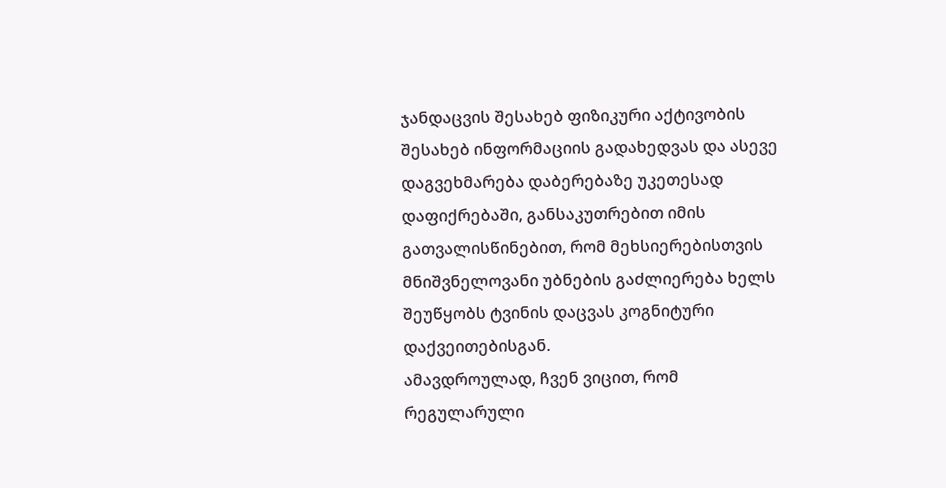ჯანდაცვის შესახებ ფიზიკური აქტივობის შესახებ ინფორმაციის გადახედვას და ასევე დაგვეხმარება დაბერებაზე უკეთესად დაფიქრებაში, განსაკუთრებით იმის გათვალისწინებით, რომ მეხსიერებისთვის მნიშვნელოვანი უბნების გაძლიერება ხელს შეუწყობს ტვინის დაცვას კოგნიტური დაქვეითებისგან.
ამავდროულად, ჩვენ ვიცით, რომ რეგულარული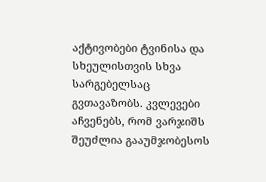აქტივობები ტვინისა და სხეულისთვის სხვა სარგებელსაც გვთავაზობს. კვლევები აჩვენებს, რომ ვარჯიშს შეუძლია გააუმჯობესოს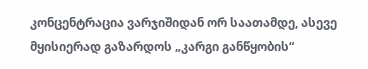კონცენტრაცია ვარჯიშიდან ორ საათამდე, ასევე მყისიერად გაზარდოს „კარგი განწყობის“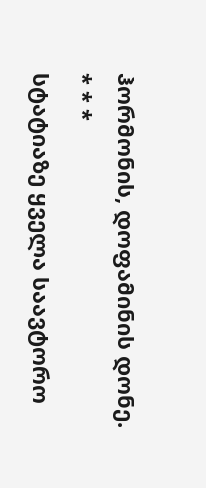ჰორმონის, დოფამინის დონე.
* * *
სტატიაზე ყველა საავტორო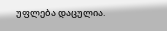უფლება დაცულია.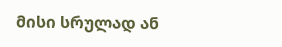მისი სრულად ან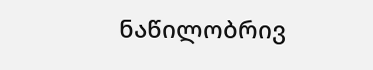ნაწილობრივ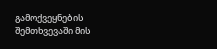გამოქვეყნების შემთხვევაში მის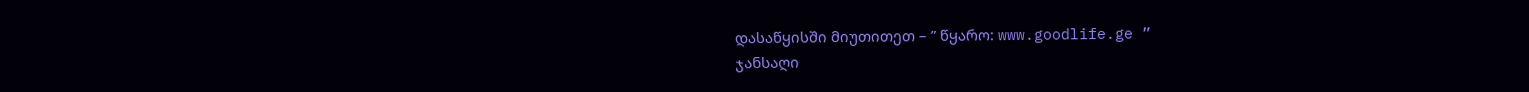დასაწყისში მიუთითეთ – ” წყარო: www.goodlife.ge ”
ჯანსაღი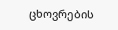ცხოვრების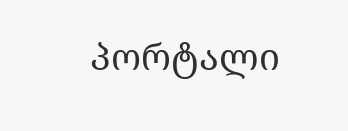პორტალი